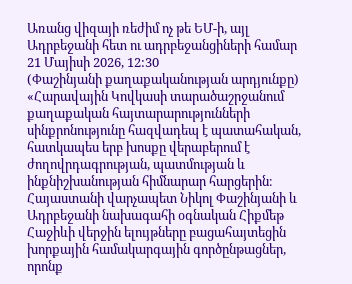Առանց վիզայի ռեժիմ ոչ թե ԵՄ-ի, այլ Ադրբեջանի հետ ու ադրբեջանցիների համար
21 Մայիսի 2026, 12:30
(Փաշինյանի քաղաքականության արդյունքը)
«Հարավային Կովկասի տարածաշրջանում քաղաքական հայտարարությունների սինքրոնությունը հազվադեպ է պատահական, հատկապես երբ խոսքը վերաբերում է ժողովրդագրության, պատմության և ինքնիշխանության հիմնարար հարցերին։ Հայաստանի վարչապետ Նիկոլ Փաշինյանի և Ադրբեջանի նախագահի օգնական Հիքմեթ Հաջիևի վերջին ելույթները բացահայտեցին խորքային համակարգային գործընթացներ, որոնք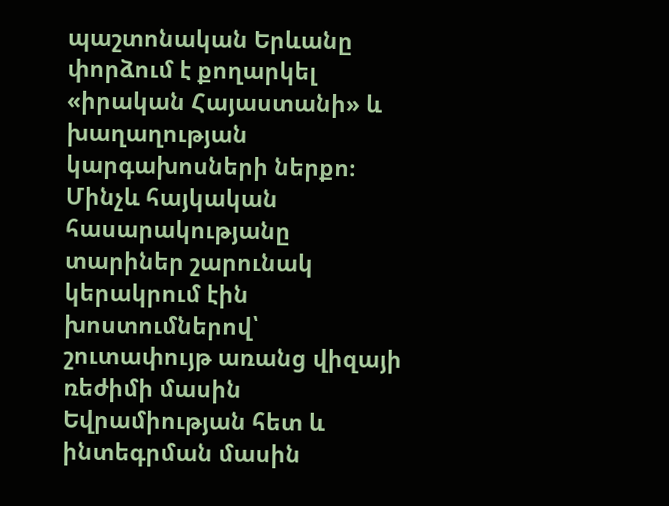պաշտոնական Երևանը փորձում է քողարկել «իրական Հայաստանի» և խաղաղության կարգախոսների ներքո։ Մինչև հայկական հասարակությանը տարիներ շարունակ կերակրում էին խոստումներով՝ շուտափույթ առանց վիզայի ռեժիմի մասին Եվրամիության հետ և ինտեգրման մասին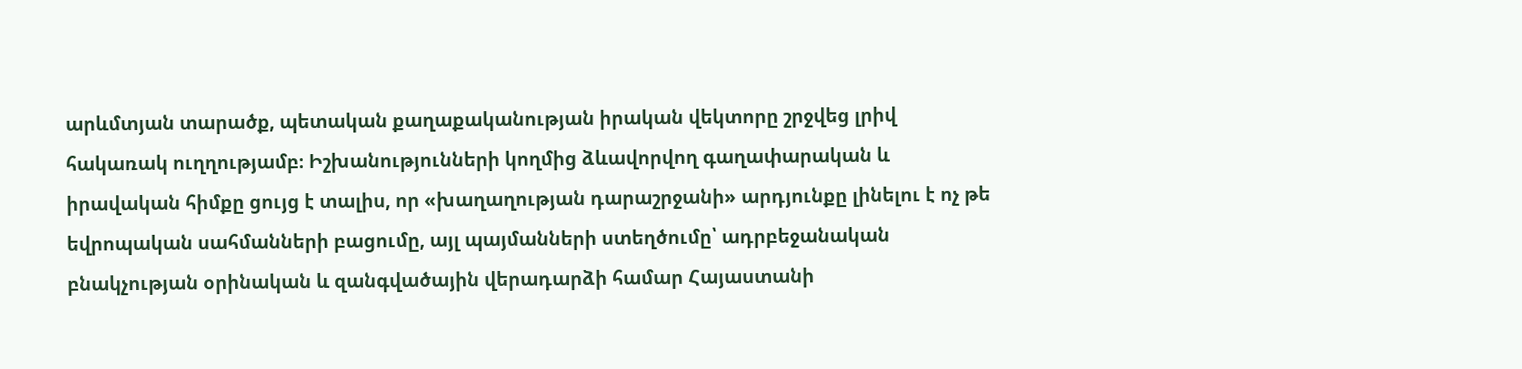արևմտյան տարածք, պետական քաղաքականության իրական վեկտորը շրջվեց լրիվ հակառակ ուղղությամբ։ Իշխանությունների կողմից ձևավորվող գաղափարական և իրավական հիմքը ցույց է տալիս, որ «խաղաղության դարաշրջանի» արդյունքը լինելու է ոչ թե եվրոպական սահմանների բացումը, այլ պայմանների ստեղծումը՝ ադրբեջանական բնակչության օրինական և զանգվածային վերադարձի համար Հայաստանի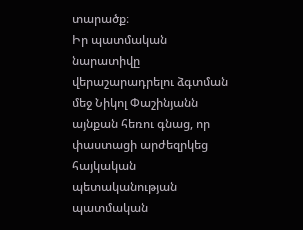տարածք։
Իր պատմական նարատիվը վերաշարադրելու ձգտման մեջ Նիկոլ Փաշինյանն այնքան հեռու գնաց, որ փաստացի արժեզրկեց հայկական պետականության պատմական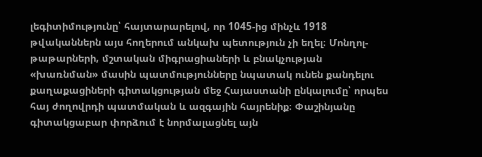լեգիտիմությունը՝ հայտարարելով, որ 1045-ից մինչև 1918 թվականներն այս հողերում անկախ պետություն չի եղել։ Մոնղոլ-թաթարների, մշտական միգրացիաների և բնակչության «խառնման» մասին պատմությունները նպատակ ունեն քանդելու քաղաքացիների գիտակցության մեջ Հայաստանի ընկալումը՝ որպես հայ ժողովրդի պատմական և ազգային հայրենիք։ Փաշինյանը գիտակցաբար փորձում է նորմալացնել այն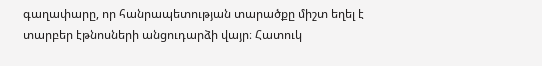գաղափարը, որ հանրապետության տարածքը միշտ եղել է տարբեր էթնոսների անցուդարձի վայր։ Հատուկ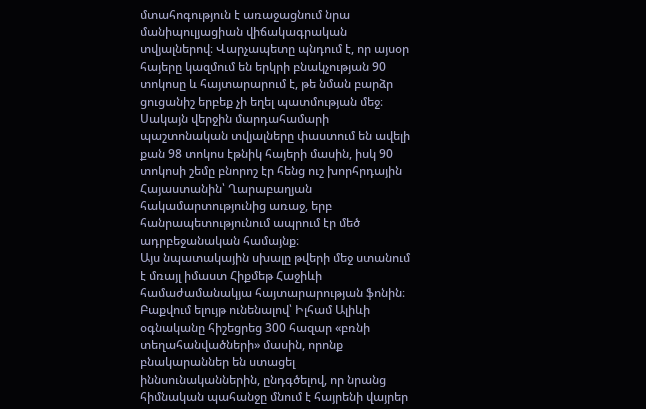մտահոգություն է առաջացնում նրա մանիպուլյացիան վիճակագրական տվյալներով։ Վարչապետը պնդում է, որ այսօր հայերը կազմում են երկրի բնակչության 90 տոկոսը և հայտարարում է, թե նման բարձր ցուցանիշ երբեք չի եղել պատմության մեջ։ Սակայն վերջին մարդահամարի պաշտոնական տվյալները փաստում են ավելի քան 98 տոկոս էթնիկ հայերի մասին, իսկ 90 տոկոսի շեմը բնորոշ էր հենց ուշ խորհրդային Հայաստանին՝ Ղարաբաղյան հակամարտությունից առաջ, երբ հանրապետությունում ապրում էր մեծ ադրբեջանական համայնք։
Այս նպատակային սխալը թվերի մեջ ստանում է մռայլ իմաստ Հիքմեթ Հաջիևի համաժամանակյա հայտարարության ֆոնին։ Բաքվում ելույթ ունենալով՝ Իլհամ Ալիևի օգնականը հիշեցրեց 300 հազար «բռնի տեղահանվածների» մասին, որոնք բնակարաններ են ստացել իննսունականներին, ընդգծելով, որ նրանց հիմնական պահանջը մնում է հայրենի վայրեր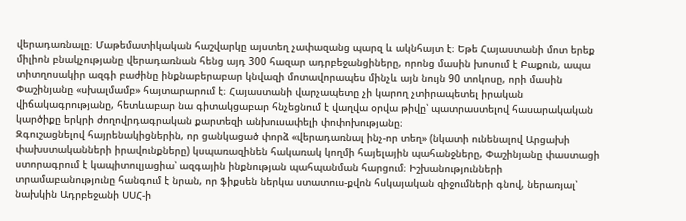վերադառնալը։ Մաթեմատիկական հաշվարկը այստեղ չափազանց պարզ և ակնհայտ է։ Եթե Հայաստանի մոտ երեք միլիոն բնակչությանը վերադառնան հենց այդ 300 հազար ադրբեջանցիները, որոնց մասին խոսում է Բաքուն, ապա տիտղոսակիր ազգի բաժինը ինքնաբերաբար կնվազի մոտավորապես մինչև այն նույն 90 տոկոսը, որի մասին Փաշինյանը «սխալմամբ» հայտարարում է։ Հայաստանի վարչապետը չի կարող չտիրապետել իրական վիճակագրությանը, հետևաբար նա գիտակցաբար հնչեցնում է վաղվա օրվա թիվը՝ պատրաստելով հասարակական կարծիքը երկրի ժողովրդագրական քարտեզի անխուսափելի փոփոխությանը։
Զգուշացնելով հայրենակիցներին, որ ցանկացած փորձ «վերադառնալ ինչ-որ տեղ» (նկատի ունենալով Արցախի փախստականների իրավունքները) կսպառազինեն հակառակ կողմի հայելային պահանջները, Փաշինյանը փաստացի ստորագրում է կապիտուլյացիա՝ ազգային ինքնության պահպանման հարցում։ Իշխանությունների տրամաբանությունը հանգում է նրան, որ ֆիքսեն ներկա ստատուս-քվոն հսկայական զիջումների գնով, ներառյալ՝ նախկին Ադրբեջանի ՍՍՀ-ի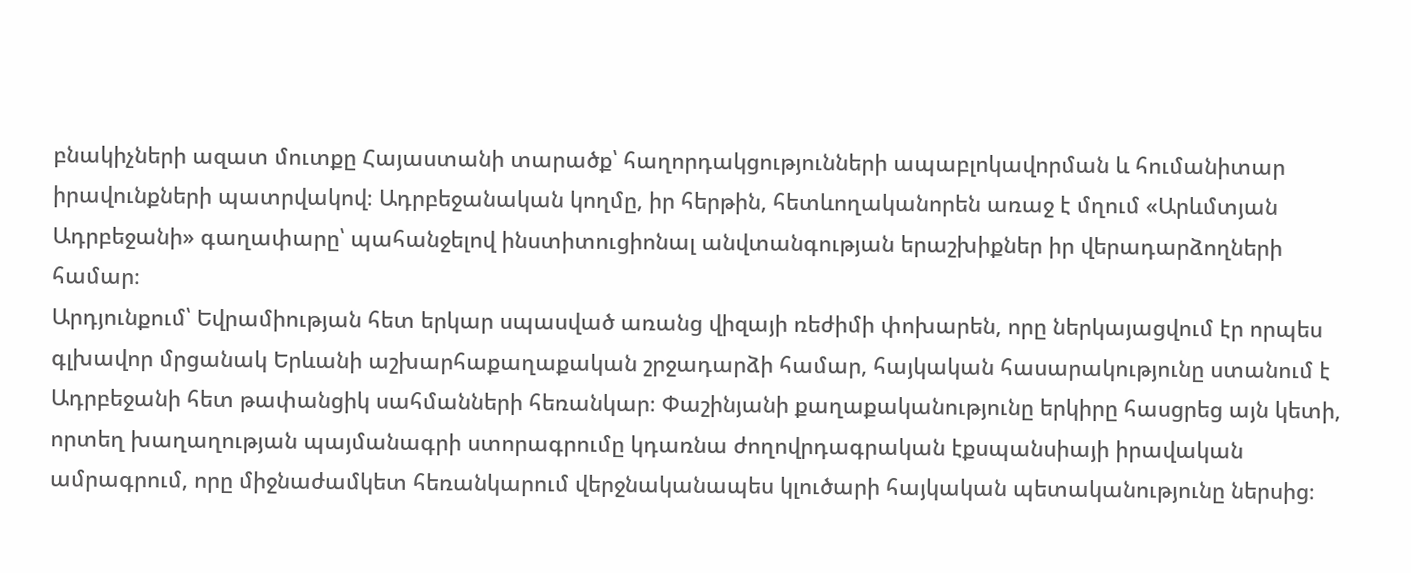բնակիչների ազատ մուտքը Հայաստանի տարածք՝ հաղորդակցությունների ապաբլոկավորման և հումանիտար իրավունքների պատրվակով։ Ադրբեջանական կողմը, իր հերթին, հետևողականորեն առաջ է մղում «Արևմտյան Ադրբեջանի» գաղափարը՝ պահանջելով ինստիտուցիոնալ անվտանգության երաշխիքներ իր վերադարձողների համար։
Արդյունքում՝ Եվրամիության հետ երկար սպասված առանց վիզայի ռեժիմի փոխարեն, որը ներկայացվում էր որպես գլխավոր մրցանակ Երևանի աշխարհաքաղաքական շրջադարձի համար, հայկական հասարակությունը ստանում է Ադրբեջանի հետ թափանցիկ սահմանների հեռանկար։ Փաշինյանի քաղաքականությունը երկիրը հասցրեց այն կետի, որտեղ խաղաղության պայմանագրի ստորագրումը կդառնա ժողովրդագրական էքսպանսիայի իրավական ամրագրում, որը միջնաժամկետ հեռանկարում վերջնականապես կլուծարի հայկական պետականությունը ներսից։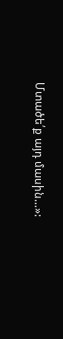Մտածե՛ք այդ մասին…»: